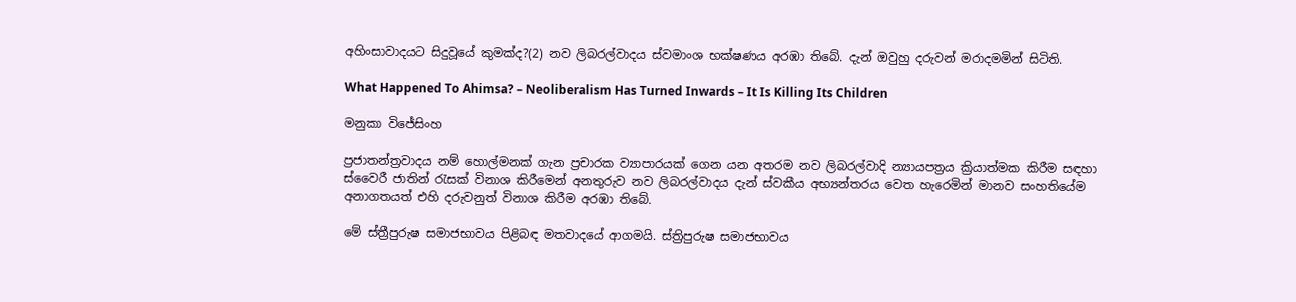අහිංසාවාදයට සිදුවූයේ කුමක්ද?(2) නව ලිබරල්වාදය ස්වමාංශ භක්ෂණය අරඹා තිබේ. දැන් ඔවුහු දරුවන් මරාදමමින් සිටිති.

What Happened To Ahimsa? – Neoliberalism Has Turned Inwards – It Is Killing Its Children

මනුකා විජේසිංහ

ප්‍රජාතන්ත්‍රවාදය නම් හොල්මනක් ගැන ප්‍රචාරක ව්‍යාපාරයක් ගෙන යන අතරම නව ලිබරල්වාදි න්‍යායපත්‍රය ක්‍රියාත්මක කිරීම සඳහා ස්වෛරී ජාතින් රැසක් විනාශ කිරීමෙන් අනතුරුව නව ලිබරල්වාදය දැන් ස්වකීය අභ්‍යන්තරය වෙත හැරෙමින් මානව සංහතියේම අනාගතයත් එහි දරුවනුත් විනාශ කිරීම අරඹා තිබේ.

මේ ස්ත්‍රීපුරුෂ සමාජභාවය පිළිබඳ මතවාදයේ ආගමයි. ස්ත්‍රිපුරුෂ සමාජභාවය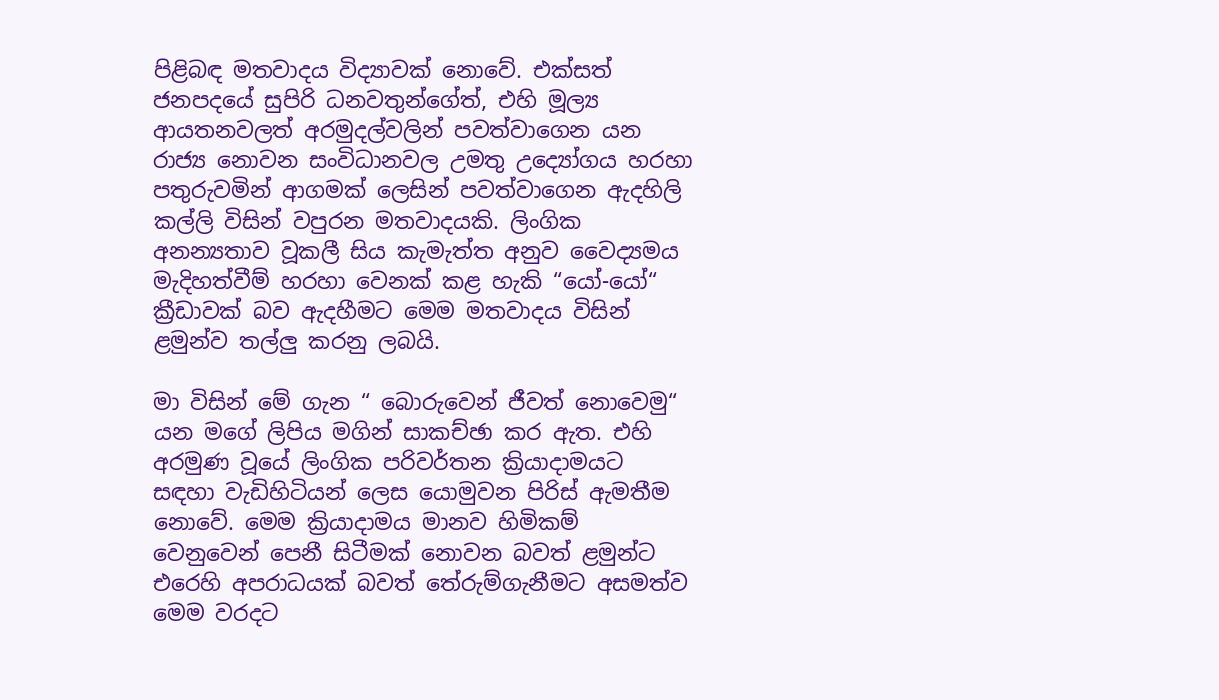පිළිබඳ මතවාදය විද්‍යාවක් නොවේ. එක්සත් ජනපදයේ සුපිරි ධනවතුන්ගේත්, එහි මූල්‍ය ආයතනවලත් අරමුදල්වලින් පවත්වාගෙන යන රාජ්‍ය නොවන සංවිධානවල උමතු උද්‍යෝගය හරහා පතුරුවමින් ආගමක් ලෙසින් පවත්වාගෙන ඇදහිලි කල්ලි විසින් වපුරන මතවාදයකි. ලිංගික අනන්‍යතාව වූකලී සිය කැමැත්ත අනුව වෛද්‍යමය මැදිහත්වීම් හරහා වෙනක් කළ හැකි “යෝ-යෝ“ ක්‍රීඩාවක් බව ඇදහීමට මෙම මතවාදය විසින් ළමුන්ව තල්ලු කරනු ලබයි.

මා විසින් මේ ගැන “ බොරුවෙන් ජීවත් නොවෙමු“ යන මගේ ලිපිය මගින් සාකච්ඡා කර ඇත. එහි අරමුණ වූයේ ලිංගික පරිවර්තන ක්‍රියාදාමයට සඳහා වැඩිහිටියන් ලෙස යොමුවන පිරිස් ඇමතීම නොවේ. මෙම ක්‍රියාදාමය මානව හිමිකම් වෙනුවෙන් පෙනී සිටීමක් නොවන බවත් ළමුන්ට එරෙහි අපරාධයක් බවත් තේරුම්ගැනීමට අසමත්ව මෙම වරදට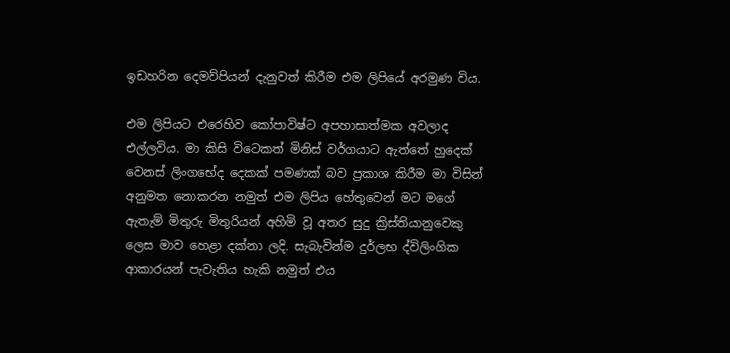ඉඩහරින දෙමව්පියන් දැනුවත් කිරීම එම ලිපියේ අරමුණ විය.

එම ලිපියට එරෙහිව කෝපාවිෂ්ට අපහාසාත්මක අවලාද එල්ලවිය. මා කිසි විටෙකත් මිනිස් වර්ගයාට ඇත්තේ හුදෙක් වෙනස් ලිංගභේද දෙකක් පමණක් බව ප්‍රකාශ කිරීම මා විසින් අනුමත නොකරන නමුත් එම ලිපිය හේතුවෙන් මට මගේ ඇතැම් මිතුරු මිතුරියන් අහිමි වූ අතර සුදු ක්‍රිස්තියානුවෙකු ලෙස මාව හෙළා දක්නා ලදි. සැබැවින්ම දුර්ලභ ද්විලිංගික ආකාරයන් පැවැතිය හැකි නමුත් එය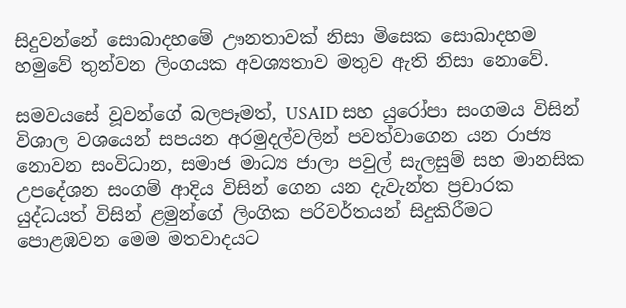සිදුවන්නේ සොබාදහමේ ඌනතාවක් නිසා මිසෙක සොබාදහම හමුවේ තුන්වන ලිංගයක අවශ්‍යතාව මතුව ඇති නිසා නොවේ.

සමවයසේ වූවන්ගේ බලපෑමත්, USAID සහ යුරෝපා සංගමය විසින් විශාල වශයෙන් සපයන අරමුදල්වලින් පවත්වාගෙන යන රාජ්‍ය නොවන සංවිධාන, සමාජ මාධ්‍ය ජාලා පවුල් සැලසුම් සහ මානසික උපදේශන සංගම් ආදිය විසින් ගෙන යන දැවැන්ත ප්‍රචාරක යුද්ධයත් විසින් ළමුන්ගේ ලිංගික පරිවර්තයන් සිදුකිරීමට පොළඹවන මෙම මතවාදයට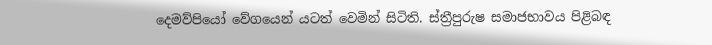දෙමව්පියෝ වේගයෙන් යටත් වෙමින් සිටිති. ස්ත්‍රීපුරුෂ සමාජභාවය පිළිබඳ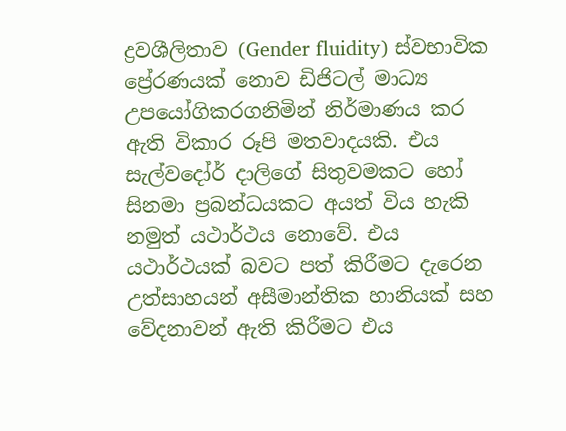ද්‍රවශීලිතාව (Gender fluidity) ස්වභාවික ප්‍රේරණයක් නොව ඩිජිටල් මාධ්‍ය උපයෝගිකරගනිමින් නිර්මාණය කර ඇති විකාර රූපි මතවාදයකි. එය සැල්වදෝර් දාලිගේ සිතුවමකට හෝ සිනමා ප්‍රබන්ධයකට අයත් විය හැකි නමුත් යථාර්ථය නොවේ. එය යථාර්ථයක් බවට පත් කිරීමට දැරෙන උත්සාහයන් අසීමාන්තික හානියක් සහ වේදනාවන් ඇති කිරීමට එය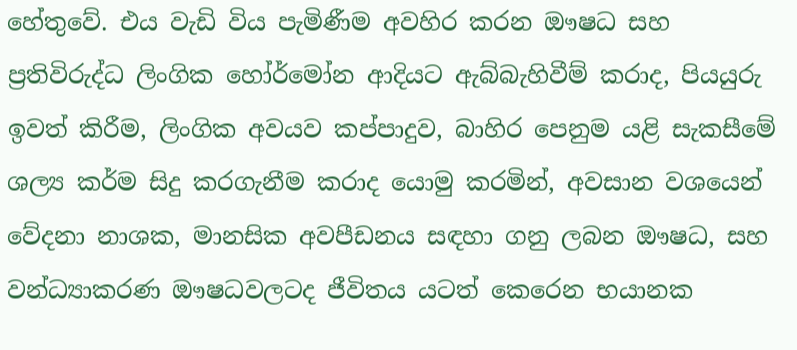හේතුවේ. එය වැඩි විය පැමිණීම අවහිර කරන ඖෂධ සහ ප්‍රතිවිරුද්ධ ලිංගික හෝර්මෝන ආදියට ඇබ්බැහිවීම් කරාද, පියයුරු ඉවත් කිරීම, ලිංගික අවයව කප්පාදුව, බාහිර පෙනුම යළි සැකසීමේ ශල්‍ය කර්ම සිදු කරගැනීම කරාද යොමු කරමින්, අවසාන වශයෙන් වේදනා නාශක, මානසික අවපීඩනය සඳහා ගනු ලබන ඖෂධ, සහ වන්ධ්‍යාකරණ ඖෂධවලටද ජීවිතය යටත් කෙරෙන භයානක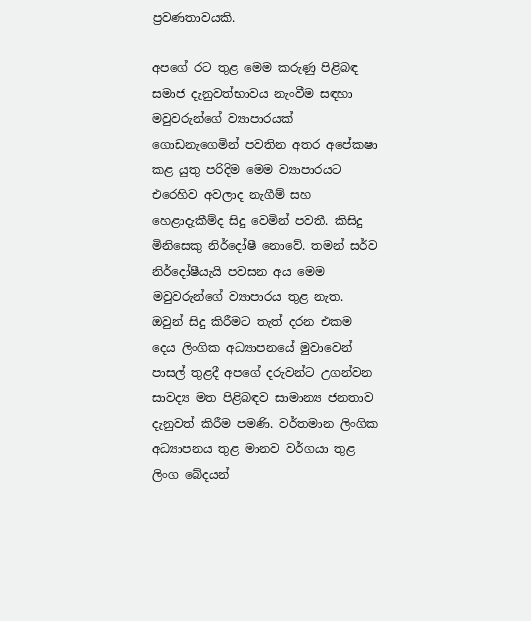ප්‍රවණතාවයකි.

අපගේ රට තුළ මෙම කරුණු පිළිබඳ සමාජ දැනුවත්භාවය නැංවීම සඳහා මවුවරුන්ගේ ව්‍යාපාරයක් ගොඩනැගෙමින් පවතින අතර අපේකෂා කළ යුතු පරිදිම මෙම ව්‍යාපාරයට එරෙහිව අවලාද නැගීම් සහ හෙළාදැකීම්ද සිදු වෙමින් පවතී. කිසිදු මිනිසෙකු නිර්දෝෂී නොවේ. තමන් සර්ව නිර්දෝෂීයැයි පවසන අය මෙම මවුවරුන්ගේ ව්‍යාපාරය තුළ නැත. ඔවුන් සිදු කිරීමට තැත් දරන එකම දෙය ලිංගික අධ්‍යාපනයේ මුවාවෙන් පාසල් තුළදී අපගේ දරුවන්ට උගන්වන සාවද්‍ය මත පිළිබඳව සාමාන්‍ය ජනතාව දැනුවත් කිරීම පමණි. වර්තමාන ලිංගික අධ්‍යාපනය තුළ මානව වර්ගයා තුළ ලිංග බේදයන්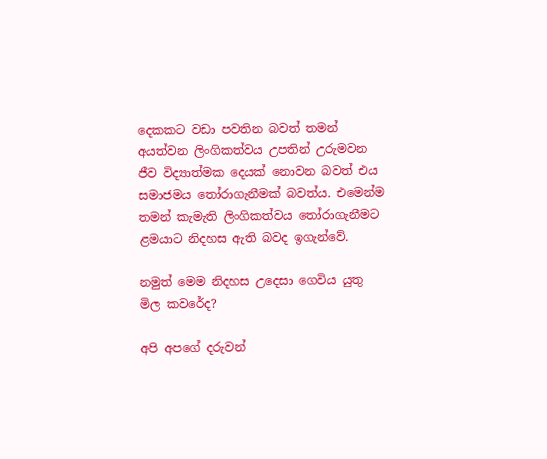දෙකකට වඩා පවතින බවත් තමන් අයත්වන ලිංගිකත්වය උපතින් උරුමවන ජීව විද්‍යාත්මක දෙයක් නොවන බවත් එය සමාජමය තෝරාගැනීමක් බවත්ය. එමෙන්ම තමන් කැමැති ලිංගිකත්වය තෝරාගැනීමට ළමයාට නිදහස ඇති බවද ඉගැන්වේ.

නමුත් මෙම නිදහස උදෙසා ගෙවිය යුතු මිල කවරේද?

අපි අපගේ දරුවන්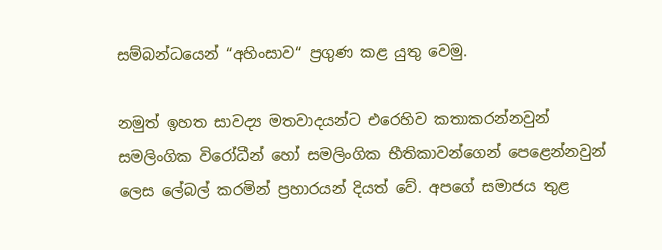සම්බන්ධයෙන් “අහිංසාව“ ප්‍රගුණ කළ යුතු වෙමු.

නමුත් ඉහත සාවද්‍ය මතවාදයන්ට එරෙහිව කතාකරන්නවුන් සමලිංගික විරෝධීන් හෝ සමලිංගික භීතිකාවන්ගෙන් පෙළෙන්නවුන් ලෙස ලේබල් කරමින් ප්‍රහාරයන් දියත් වේ. අපගේ සමාජය තුළ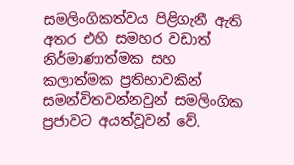සමලිංගිකත්වය පිළිගැනී ඇති අතර එහි සමහර වඩාත් නිර්මාණාත්මක සහ කලාත්මක ප්‍රතිභාවකින් සමන්විතවන්නවුන් සමලිංගික ප්‍රජාවට අයත්වූවන් වේ.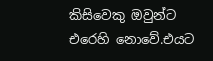කිසිවෙකු ඔවුන්ට එරෙහි නොවේ.එයට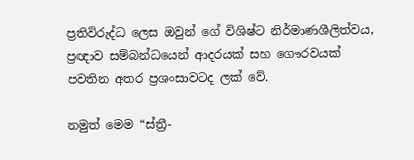ප්‍රතිවිරුද්ධ ලෙස ඔවුන් ගේ විශිෂ්ට නිර්මාණශීලිත්වය, ප්‍රඥාව සම්බන්ධයෙන් ආදරයක් සහ ගෞරවයක් පවතින අතර ප්‍රශංසාවටද ලක් වේ.

නමුත් මෙම “ස්ත්‍රී-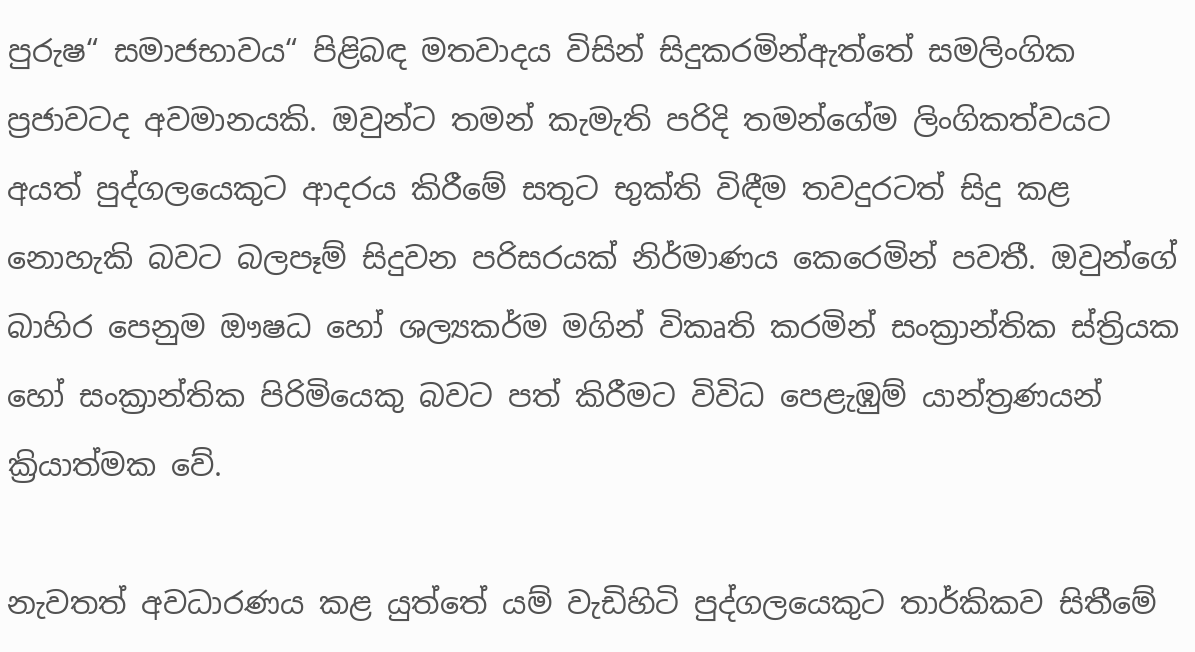පුරුෂ“ සමාජභාවය“ පිළිබඳ මතවාදය විසින් සිදුකරමින්ඇත්තේ සමලිංගික ප්‍රජාවටද අවමානයකි. ඔවුන්ට තමන් කැමැති පරිදි තමන්ගේම ලිංගිකත්වයට අයත් පුද්ගලයෙකුට ආදරය කිරීමේ සතුට භුක්ති විඳීම තවදුරටත් සිදු කළ නොහැකි බවට බලපෑම් සිදුවන පරිසරයක් නිර්මාණය කෙරෙමින් පවතී. ඔවුන්ගේ බාහිර පෙනුම ඖෂධ හෝ ශල්‍යකර්ම මගින් විකෘති කරමින් සංක්‍රාන්තික ස්ත්‍රියක හෝ සංක්‍රාන්තික පිරිමියෙකු බවට පත් කිරීමට විවිධ පෙළැඹුම් යාන්ත්‍රණයන් ක්‍රියාත්මක වේ.

නැවතත් අවධාරණය කළ යුත්තේ යම් වැඩිහිටි පුද්ගලයෙකුට තාර්කිකව සිතීමේ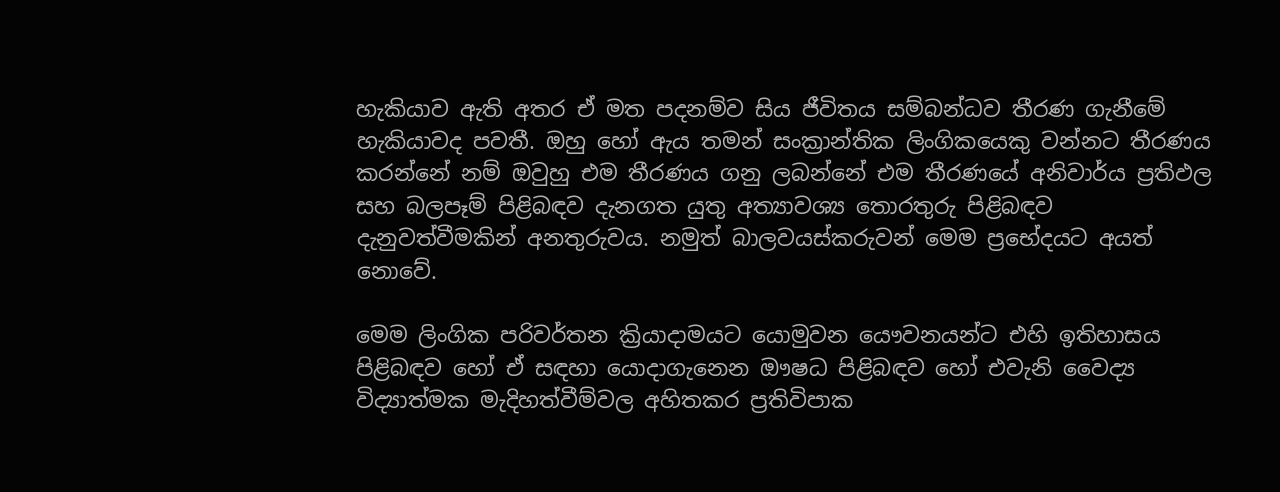හැකියාව ඇති අතර ඒ මත පදනම්ව සිය ජීවිතය සම්බන්ධව තීරණ ගැනීමේ හැකියාවද පවතී. ඔහු හෝ ඇය තමන් සංක්‍රාන්තික ලිංගිකයෙකු වන්නට තීරණය කරන්නේ නම් ඔවුහු එම තීරණය ගනු ලබන්නේ එම තීරණයේ අනිවාර්ය ප්‍රතිඵල සහ බලපෑම් පිළිබඳව දැනගත යුතු අත්‍යාවශ්‍ය තොරතුරු පිළිබඳව දැනුවත්වීමකින් අනතුරුවය. නමුත් බාලවයස්කරුවන් මෙම ප්‍රභේදයට අයත් නොවේ.

මෙම ලිංගික පරිවර්තන ක්‍රියාදාමයට යොමුවන යෞවනයන්ට එහි ඉතිහාසය පිළිබඳව හෝ ඒ සඳහා යොදාගැනෙන ඖෂධ පිළිබඳව හෝ එවැනි වෛද්‍ය විද්‍යාත්මක මැදිහත්වීම්වල අහිතකර ප්‍රතිවිපාක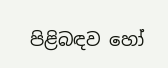පිළිබඳව හෝ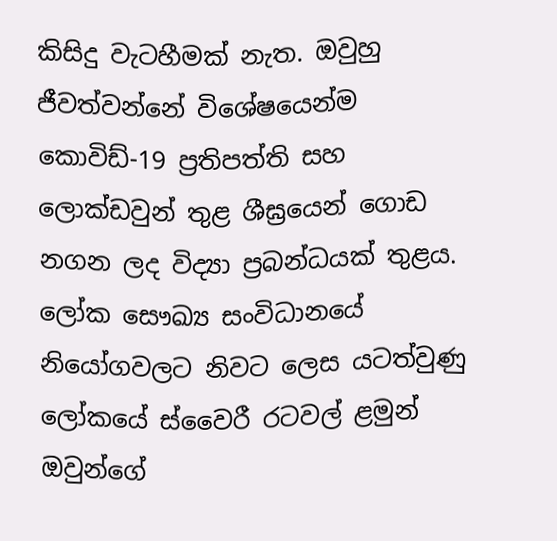කිසිදු වැටහීමක් නැත. ඔවුහු ජීවත්වන්නේ විශේෂයෙන්ම කොවිඩ්-19 ප්‍රතිපත්ති සහ ලොක්ඩවුන් තුළ ශීඝ්‍රයෙන් ගොඩ නගන ලද විද්‍යා ප්‍රබන්ධයක් තුළය. ලෝක සෞඛ්‍ය සංවිධානයේ නියෝගවලට නිවට ලෙස යටත්වුණු ලෝකයේ ස්වෛරී රටවල් ළමුන් ඔවුන්ගේ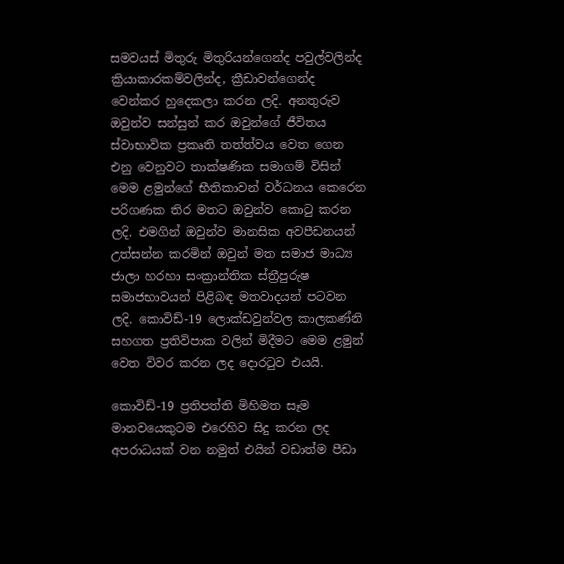සමවයස් මිතුරු මිතුරියන්ගෙන්ද පවුල්වලින්ද ක්‍රියාකාරකම්වලින්ද, ක්‍රීඩාවන්ගෙන්ද වෙන්කර හුදෙකලා කරන ලදි. අනතුරුව ඔවුන්ව සන්සුන් කර ඔවුන්ගේ ජීවිතය ස්වාභාවික ප්‍රකෘති තත්ත්වය වෙත ගෙන එනු වෙනුවට තාක්ෂණික සමාගම් විසින් මෙම ළමුන්ගේ භීතිකාවන් වර්ධනය ‍කෙරෙන පරිගණක තිර මතට ඔවුන්ව කොටු කරන ලදි. එමගින් ඔවුන්ව මානසික අවපීඩනයන් උත්සන්න කරමින් ඔවුන් මත සමාජ මාධ්‍ය ජාලා හරහා සංක්‍රාන්තික ස්ත්‍රීපුරුෂ සමාජභාවයන් පිළිබඳ මතවාදයන් පටවන ලදි. කොවිඩ්-19 ලොක්ඩවුන්වල කාලකණ්නි සහගත ප්‍රතිවිපාක වලින් මිදීමට මෙම ළමුන් වෙත විවර කරන ලද දොරටුව එයයි.

කොවිඩ්-19 ප්‍රතිපත්ති මිහිමත සෑම මානවයෙකුටම එරෙහිව සිදු කරන ලද අපරාධයක් වන නමුත් එයින් වඩාත්ම පීඩා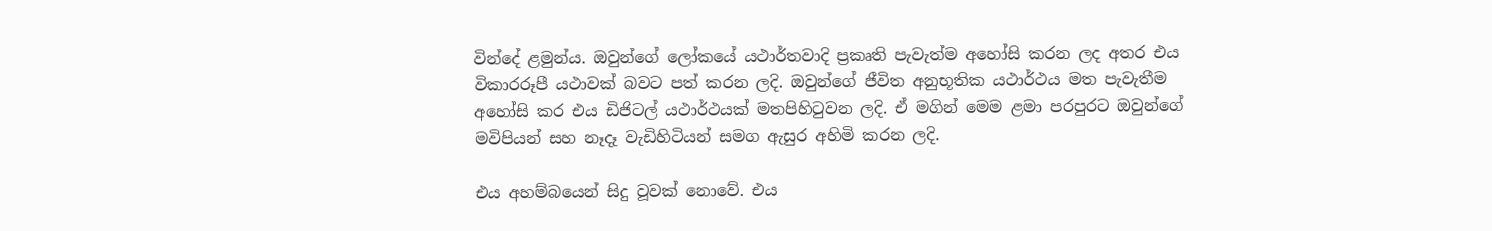වින්දේ ළමුන්ය. ඔවුන්ගේ ලෝකයේ යථාර්තවාදි ප්‍රකෘති පැවැත්ම අහෝසි කරන ලද අතර එය විකාරරූපී යථාවක් බවට පත් කරන ලදි. ඔවුන්ගේ ජීවිත අනුභූතික ‍යථාර්ථය මත පැවැතීම අහෝසි කර එය ඩිජිටල් යථාර්ථයක් මතපිහිටුවන ලදි. ඒ මගින් මෙම ළමා පරපුරට ඔවුන්ගේ මවිපියන් සහ නෑදෑ වැඩිහිටියන් සමග ඇසුර අහිමි කරන ලදි.

එය අහම්බයෙන් සිදු වූවක් නොවේ. එය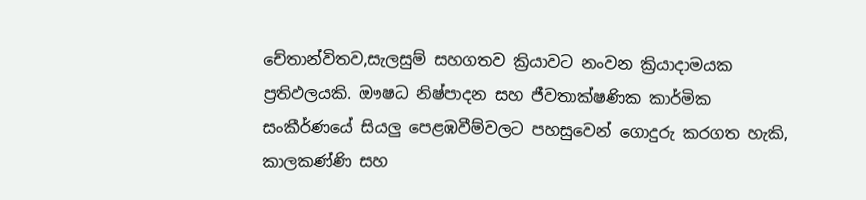චේතාන්විතව,සැලසුම් සහගතව ක්‍රියාවට නංවන ක්‍රියාදාමයක ප්‍රතිඵලයකි. ඖෂධ නිෂ්පාදන සහ ජීවතාක්ෂණික කාර්මික සංකීර්ණයේ සියලු පෙළඹවීම්වලට පහසුවෙන් ගොදුරු කරගත හැකි, කාලකණ්ණි සහ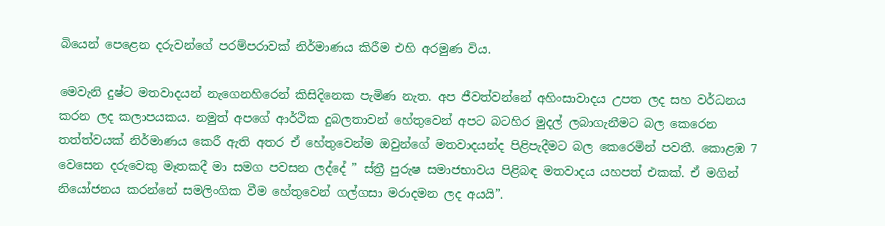බියෙන් පෙළෙන දරුවන්ගේ පරම්පරාවක් නිර්මාණය කිරීම එහි අරමුණ විය.

මෙවැනි දුෂ්ට මතවාදයන් නැගෙනහිරෙන් කිසිදිනෙක පැමිණ නැත. අප ජීවත්වන්නේ අහිංසාවාදය උපත ලද සහ වර්ධනය කරන ලද කලාපයකය. නමුත් අපගේ ආර්ථික දුබලතාවන් හේතුවෙන් අපට බටහිර මුදල් ලබාගැනීමට බල කෙරෙන තත්ත්වයක් නිර්මාණය කෙරී ඇති අතර ඒ හේතුවෙන්ම ඔවුන්ගේ මතවාදයන්ද පිළිපැදීමට බල කෙරෙමින් පවතී. කොළඹ 7 වෙසෙන දරුවෙකු මෑතකදී මා සමග පවසන ලද්දේ ” ස්ත්‍රී පුරුෂ සමාජභාවය පිළිබඳ මතවාදය යහපත් එකක්. ඒ මගින් නියෝජනය කරන්නේ සමලිංගික වීම හේතුවෙන් ගල්ගසා මරාදමන ලද අයයි”.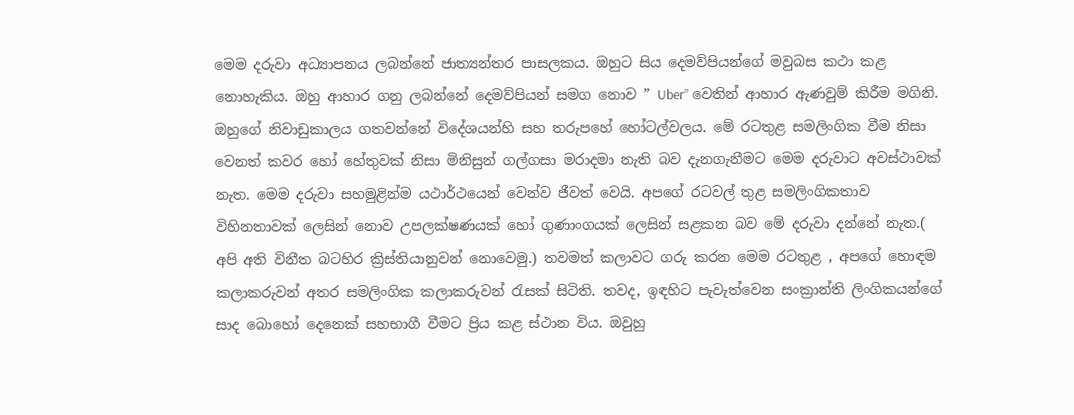මෙම දරුවා අධ්‍යාපනය ලබන්නේ ජාත්‍යන්තර පාසලකය. ඔහුට සිය දෙමව්පියන්ගේ මවුබස කථා කළ නොහැකිය. ඔහු ආහාර ගනු ලබන්නේ දෙමව්පියන් සමග නොව ” Uber” වෙතින් ආහාර ඇණවුම් කිරීම මගිනි. ඔහුගේ නිවාඩුකාලය ගතවන්නේ විදේශයන්හි සහ තරුපහේ හෝටල්වලය. මේ රටතුළ සමලිංගික වීම නිසා වෙනත් කවර හෝ හේතුවක් නිසා මිනිසුන් ගල්ගසා මරාදමා නැති බව දැනගැනීමට මෙම දරුවාට අවස්ථාවක් නැත. මෙම දරුවා සහමුළින්ම යථාර්ථයෙන් වෙන්ව ජීවත් වෙයි. අපගේ රටවල් තුළ සමලිංගිකතාව විහිනතාවක් ලෙසින් නොව උපලක්ෂණයක් හෝ ගුණාංගයක් ලෙසින් සළකන බව මේ දරුවා දන්නේ නැත.( අපි අති විනීත බටහිර ක්‍රිස්තියානුවන් නොවෙමු.) තවමත් කලාවට ගරු කරන මෙම රටතුළ , අපගේ හොඳම කලාකරුවන් අතර සමලිංගික කලාකරුවන් රැසක් සිටිති. තවද, ඉඳහිට පැවැත්වෙන සංක්‍රාන්ති ලිංගිකයන්ගේ සාද බොහෝ දෙනෙක් සහභාගී වීමට ප්‍රිය කළ ස්ථාන විය. ඔවුහු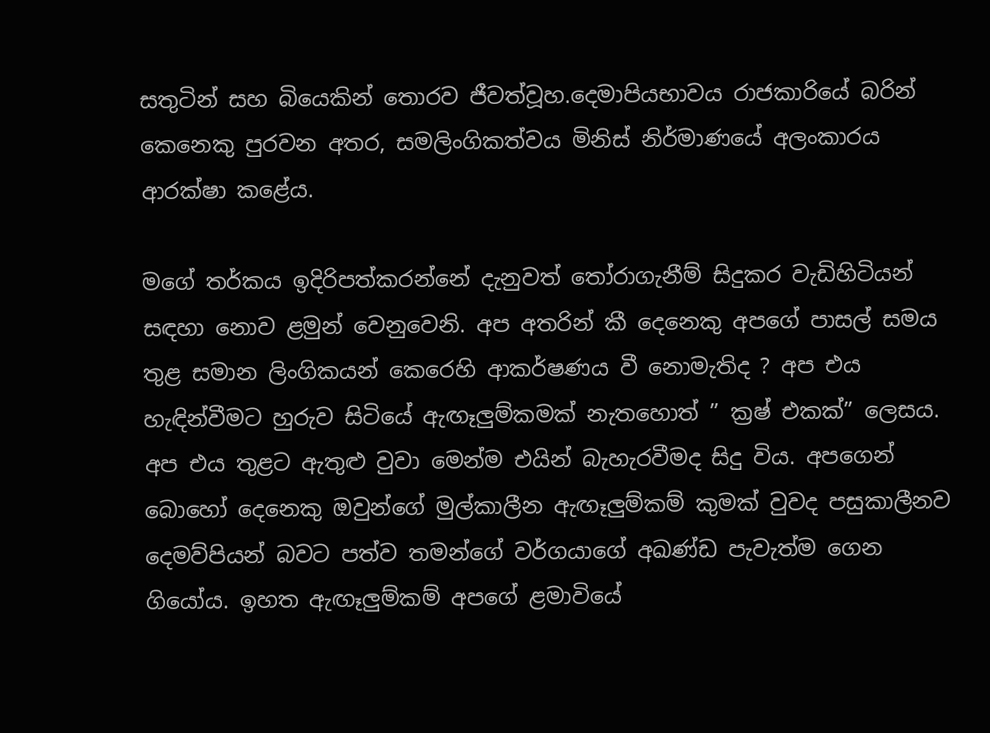සතුටින් සහ බියෙකින් තොරව ජීවත්වූහ.දෙමාපියභාවය රාජකාරියේ බරින් කෙනෙකු පුරවන අතර, සමලිංගිකත්වය මිනිස් නිර්මාණයේ අලංකාරය ආරක්ෂා කළේය.

මගේ තර්කය ඉදිරිපත්කරන්නේ දැනුවත් තෝරාගැනීම් සිදුකර වැඩිහිටියන් සඳහා නොව ළමුන් වෙනුවෙනි. අප අතරින් කී දෙනෙකු අපගේ පාසල් සමය තුළ සමාන ලිංගිකයන් කෙරෙහි ආකර්ෂණය වී නොමැතිද ? අප එය හැඳින්වීමට හුරුව සිටියේ ඇඟෑලුම්කමක් නැතහොත් ” ක්‍රෂ් එකක්” ලෙසය. අප එය තුළට ඇතුළු වුවා මෙන්ම එයින් බැහැරවීමද සිදු විය. අපගෙන් බොහෝ දෙනෙකු ඔවුන්ගේ මුල්කාලීන ඇඟෑලුම්කම් කුමක් වුවද පසුකාලීනව දෙමව්පියන් බවට පත්ව තමන්ගේ වර්ගයාගේ අඛණ්ඩ පැවැත්ම ගෙන ගියෝය. ඉහත ඇඟෑලුම්කම් අපගේ ළමාවියේ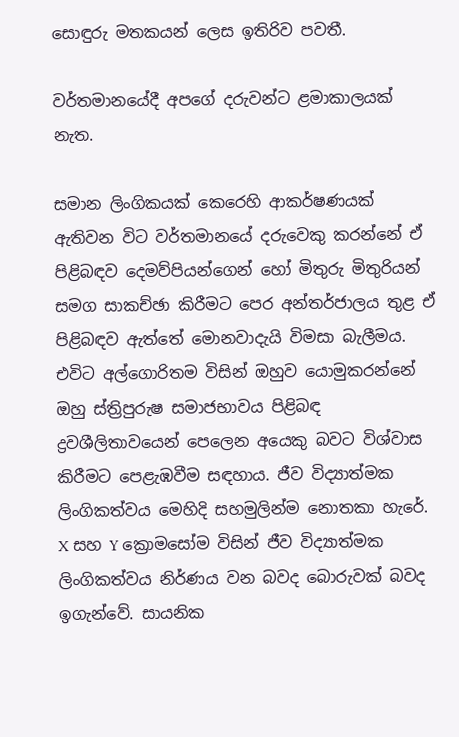සොඳුරු මතකයන් ලෙස ඉතිරිව පවතී.

වර්තමානයේදී අපගේ දරුවන්ට ළමාකාලයක් නැත.

සමාන ලිංගිකයක් කෙරෙහි ආකර්ෂණයක් ඇතිවන විට වර්තමානයේ දරුවෙකු කරන්නේ ඒ පිළිබඳව දෙමව්පියන්ගෙන් හෝ මිතුරු මිතුරියන් සමග සාකච්ඡා කිරීමට පෙර අන්තර්ජාලය තුළ ඒ පිළිබඳව ඇත්තේ මොනවාදැයි විමසා බැලීමය. එවිට අල්ගොරිතම විසින් ඔහුව යොමුකරන්නේ ඔහු ස්ත්‍රිපුරුෂ සමාජභාවය පිළිබඳ ද්‍රවශීලිතාවයෙන් පෙලෙන අයෙකු බවට විශ්වාස කිරීමට පෙළැඹවීම සඳහාය. ජීව විද්‍යාත්මක ලිංගිකත්වය මෙහිදි සහමුලින්ම නොතකා හැරේ. X සහ Y ක්‍රොමසෝම විසින් ජීව විද්‍යාත්මක ලිංගිකත්වය නිර්ණය වන බවද බොරුවක් බවද ඉගැන්වේ. සායනික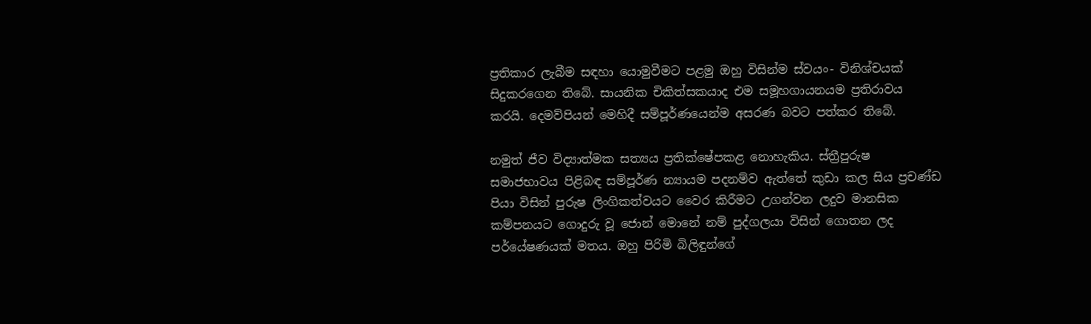ප්‍රතිකාර ලැබීම සඳහා යොමුවීමට පළමු ඔහු විසින්ම ස්වයං- විනිශ්චයක් සිදුකරගෙන තිබේ. සායනික චිකිත්සකයාද එම සමූහගායනයම ප්‍රතිරාවය කරයි. දෙමව්පියන් මෙහිදී සම්පූර්ණයෙන්ම අසරණ බවට පත්කර තිබේ.

නමුත් ජීව විද්‍යාත්මක සත්‍යය ප්‍රතික්ෂේපකළ නොහැකිය. ස්ත්‍රීපුරුෂ සමාජභාවය පිළිබඳ සම්පූර්ණ න්‍යායම පදනම්ව ඇත්තේ කුඩා කල සිය ප්‍රචණ්ඩ පියා විසින් පුරුෂ ලිංගිකත්වයට වෛර කිරීමට උගන්වන ලදුව මානසික කම්පනයට ගොදුරු වූ ජොන් මොනේ නම් පුද්ගලයා විසින් ගොතන ලද පර්යේෂණයක් මතය. ඔහු පිරිමි බිලිඳුන්ගේ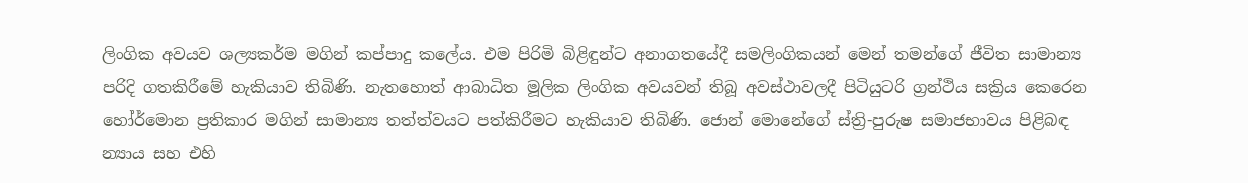ලිංගික අවයව ශල්‍යකර්ම මගින් කප්පාදු කලේය. එම පිරිමි බිළිඳුන්ට අනාගතයේදී සමලිංගිකයන් මෙන් තමන්ගේ ජීවිත සාමාන්‍ය පරිදි ගතකිරීමේ හැකියාව තිබිණි. නැතහොත් ආබාධිත මූලික ලිංගික අවයවන් තිබූ අවස්ථාවලදී පිටියුටරි ග්‍රන්ථිය සක්‍රිය කෙරෙන හෝර්මොන ප්‍රතිකාර මගින් සාමාන්‍ය තත්ත්වයට පත්කිරීමට හැකියාව තිබිණි. ජොන් මොනේගේ ස්ත්‍රි-පුරුෂ සමාජභාවය පිළිබඳ න්‍යාය සහ එහි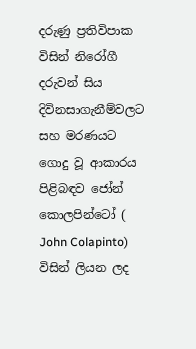දරුණු ප්‍රතිවිපාක විසින් නිරෝගී දරුවන් සිය දිවිනසාගැනීම්වලට සහ මරණයට ගොදු වූ ආකාරය පිළිබඳව ජෝන් කොලපින්ටෝ ( John Colapinto) විසින් ලියන ලද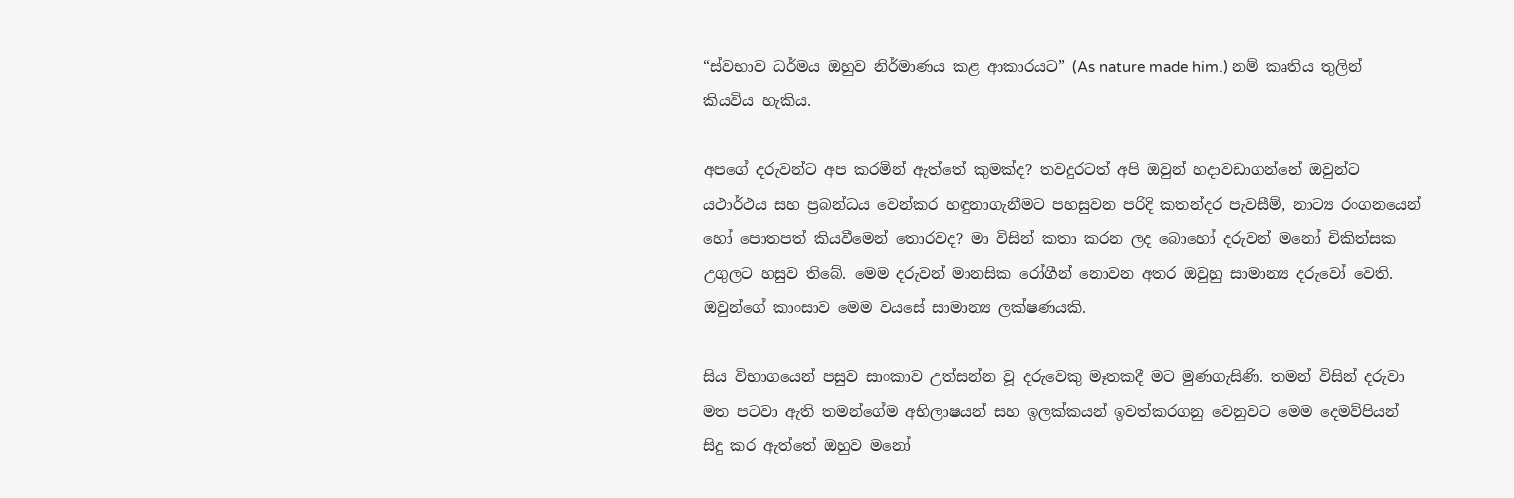“ස්වභාව ධර්මය ඔහුව නිර්මාණය කළ ආකාරයට” (As nature made him.) නම් කෘතිය තුලින් කියවිය හැකිය.

අපගේ දරුවන්ට අප කරමින් ඇත්තේ කුමක්ද? තවදුරටත් අපි ඔවුන් හදාවඩාගන්නේ ඔවුන්ට යථාර්ථය සහ ප්‍රබන්ධය වෙන්කර හඳුනාගැනීමට පහසුවන පරිදි කතන්දර පැවසීම්, නාට්‍ය රංගනයෙන් හෝ පොතපත් කියවීමෙන් තොරවද? මා විසින් කතා කරන ලද බොහෝ දරුවන් මනෝ චිකිත්සක උගුලට හසුව තිබේ. මෙම දරුවන් මානසික රෝගීන් නොවන අතර ඔවුහු සාමාන්‍ය දරුවෝ වෙති. ඔවුන්ගේ කාංසාව මෙම වයසේ සාමාන්‍ය ලක්ෂණයකි.

සිය විභාගයෙන් පසුව සාංකාව උත්සන්න වූ දරුවෙකු මෑතකදී මට මුණගැසිණි. තමන් විසින් දරුවා මත පටවා ඇති තමන්ගේම අභිලාෂයන් සහ ඉලක්කයන් ඉවත්කරගනු වෙනුවට මෙම දෙමව්පියන් සිදු කර ඇත්තේ ඔහුව මනෝ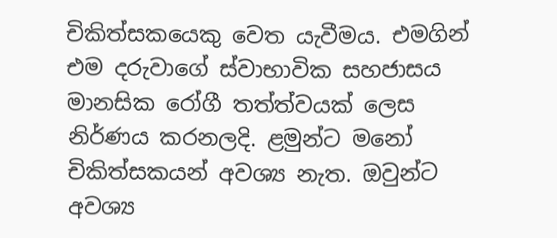චිකිත්සකයෙකු වෙත යැවීමය. එමගින් එම දරුවාගේ ස්වාභාවික සහජාසය මානසික රෝගී තත්ත්වයක් ලෙස නිර්ණය කරනලදි. ළමුන්ට මනෝ චිකිත්සකයන් අවශ්‍ය නැත. ඔවුන්ට අවශ්‍ය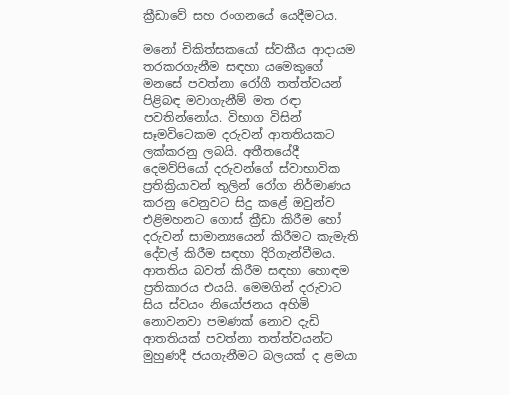ක්‍රීඩාවේ සහ රංගනයේ යෙදීමටය.

මනෝ චිකිත්සකයෝ ස්වකීය ආදායම තරකරගැනීම සඳහා යමෙකුගේ මනසේ පවත්නා රෝගී තත්ත්වයන් පිළිබඳ මවාගැනීම් මත රඳා පවතින්නෝය. විභාග විසින් සෑමවිටෙකම දරුවන් ආතතියකට ලක්කරනු ලබයි. අතීතයේදී දෙමව්පියෝ දරුවන්ගේ ස්වාභාවික ප්‍රතික්‍රියාවන් තුලින් රෝග නිර්මාණය කරනු වෙනුවට සිදු කළේ ඔවුන්ව එළිමහනට ගොස් ක්‍රීඩා කිරීම හෝ දරුවන් සාමාන්‍යයෙන් කිරීමට කැමැති දේවල් කිරීම සඳහා දිරිගැන්වීමය. ආතතිය බවත් කිරීම සඳහා හොඳම ප්‍රතිකාරය එයයි. මෙමගින් දරුවාට සිය ස්වයං නියෝජනය අහිමි නොවනවා පමණක් නොව දැඩි ආතතියක් පවත්නා තත්ත්වයන්ට මුහුණදී ජයගැනීමට බලයක් ද ළමයා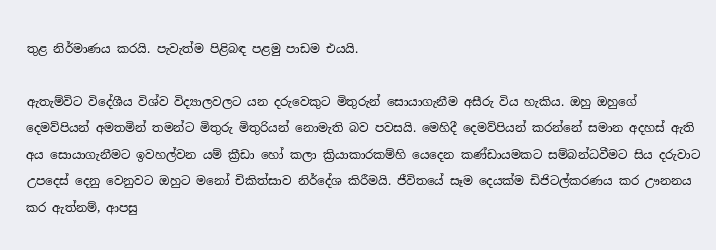තුළ නිර්මාණය කරයි. පැවැත්ම පිළිබඳ පළමු පාඩම එයයි.

ඇතැම්විට විදේශීය විශ්ව විද්‍යාලවලට යන දරුවෙකුට මිතුරුන් සොයාගැනීම අසීරු විය හැකිය. ඔහු ඔහුගේ දෙමව්පියන් අමතමින් තමන්ට මිතුරු මිතුරියන් නොමැති බව පවසයි. මෙහිදී දෙමව්පියන් කරන්නේ සමාන අදහස් ඇති අය සොයාගැනීමට ඉවහල්වන යම් ක්‍රීඩා හෝ කලා ක්‍රියාකාරකම්හි යෙදෙන කණ්ඩායමකට සම්බන්ධවීමට සිය දරුවාට උපදෙස් දෙනු වෙනුවට ඔහුට මනෝ චිකිත්සාව නිර්දේශ කිරීමයි. ජීවිතයේ සෑම දෙයක්ම ඩිජිටල්කරණය කර ඌනනය කර ඇත්නම්, ආපසු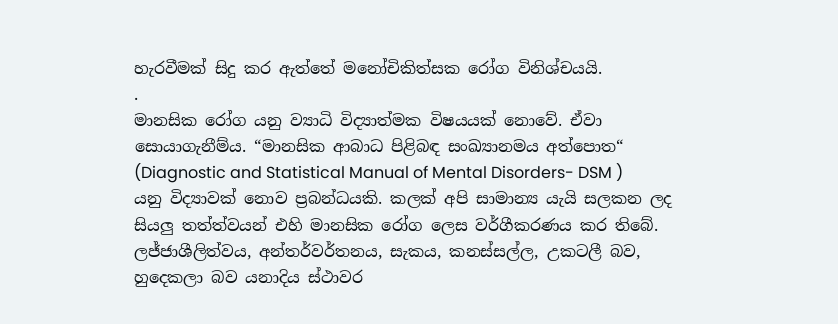හැරවීමක් සිදු කර ඇත්තේ මනෝචිකිත්සක රෝග විනිශ්චයයි.
.
මානසික රෝග යනු ව්‍යාධි විද්‍යාත්මක විෂයයක් නොවේ. ඒවා සොයාගැනීම්ය. “මානසික ආබාධ පිළිබඳ සංඛ්‍යානමය අත්පොත“ (Diagnostic and Statistical Manual of Mental Disorders- DSM ) යනු විද්‍යාවක් නොව ප්‍රබන්ධයකි. කලක් අපි සාමාන්‍ය යැයි සලකන ලද සියලු තත්ත්වයන් එහි මානසික රෝග ලෙස වර්ගීකරණය කර තිබේ. ලජ්ජාශීලිත්වය, අන්තර්වර්තනය, සැකය, කනස්සල්ල, උකටලී බව, හුදෙකලා බව යනාදිය ස්ථාවර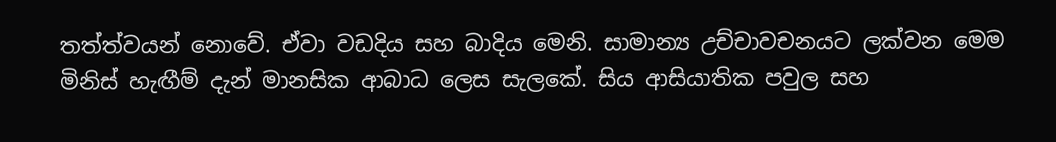තත්ත්වයන් නොවේ. ඒවා වඩදිය සහ බාදිය මෙනි. සාමාන්‍ය උච්චාවචනයට ලක්වන මෙම මිනිස් හැඟීම් දැන් මානසික ආබාධ ලෙස සැලකේ. සිය ආසියාතික පවුල සහ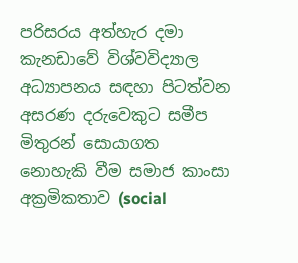පරිසරය අත්හැර දමා කැනඩාවේ විශ්වවිද්‍යාල අධ්‍යාපනය සඳහා පිටත්වන අසරණ දරුවෙකුට සමීප මිතුරන් සොයාගත නොහැකි වීම සමාජ කාංසා අක්‍රමිකතාව (social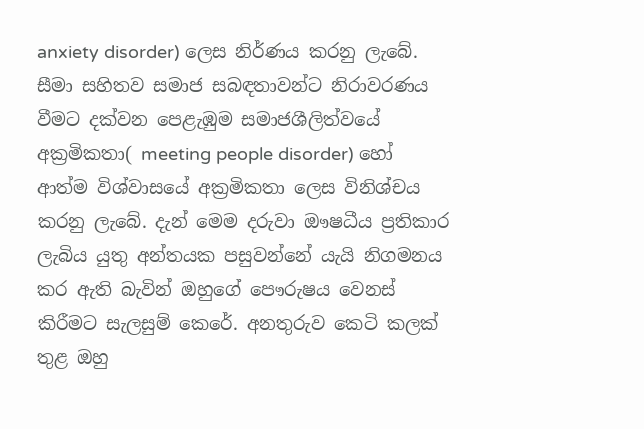anxiety disorder) ලෙස නිර්ණය කරනු ලැබේ. සීමා සහිතව සමාජ සබඳතාවන්ට නිරාවරණය වීමට දක්වන පෙළැඹුම සමාජශීලිත්වයේ අක්‍රමිකතා( meeting people disorder) හෝ ආත්ම විශ්වාසයේ අක්‍රමිකතා ලෙස විනිශ්චය කරනු ලැබේ. දැන් මෙම දරුවා ඖෂධීය ප්‍රතිකාර ලැබිය යුතු අන්තයක පසුවන්නේ යැයි නිගමනය කර ඇති බැවින් ඔහුගේ පෞරුෂය වෙනස් කිරීමට සැලසුම් කෙරේ. අනතුරුව කෙටි කලක් තුළ ඔහු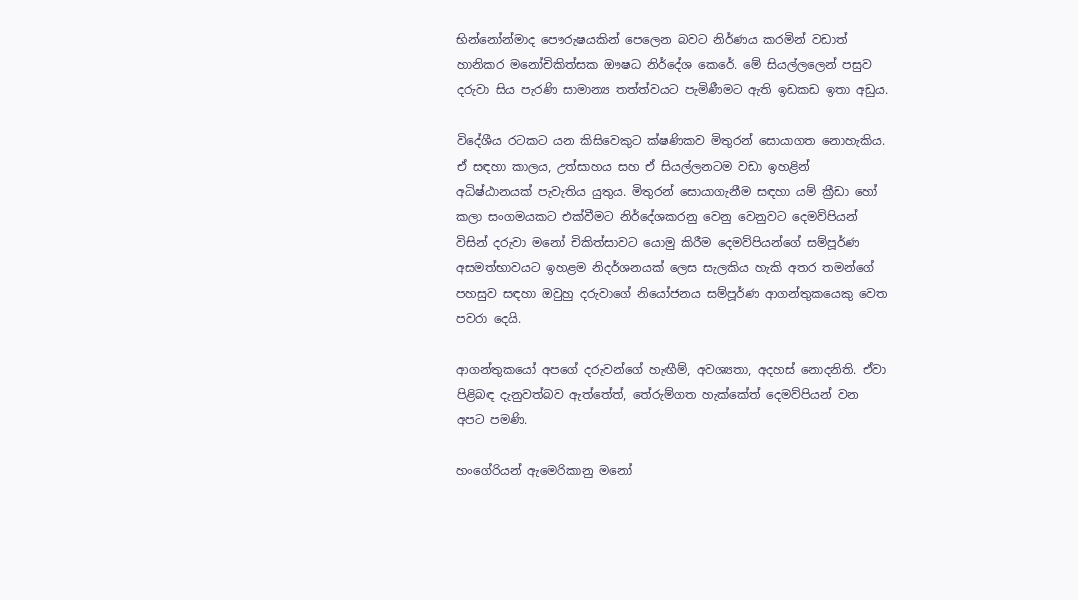භින්නෝන්මාද පෞරුෂයකින් පෙලෙන බවට නිර්ණය කරමින් වඩාත් හානිකර මනෝචිකිත්සක ඖෂධ නිර්දේශ කෙරේ. මේ සියල්ලලෙන් පසුව දරුවා සිය පැරණි සාමාන්‍ය තත්ත්වයට පැමිණීමට ඇති ඉඩකඩ ඉතා අඩුය.

විදේශීය රටකට යන කිසිවෙකුට ක්ෂණිකව මිතුරන් සොයාගත නොහැකිය. ඒ සඳහා කාලය, උත්සාහය සහ ඒ සියල්ලනටම වඩා ඉහළින් අධිෂ්ඨානයක් පැවැතිය යුතුය. මිතුරන් සොයාගැනීම සඳහා යම් ක්‍රීඩා හෝ කලා සංගමයකට එක්වීමට නිර්දේශකරනු වෙනු වෙනුවට දෙමව්පියන් විසින් දරුවා මනෝ චිකිත්සාවට යොමු කිරීම දෙමව්පියන්ගේ සම්පූර්ණ අසමත්භාවයට ඉහළම නිදර්ශනයක් ලෙස සැලකිය හැකි අතර තමන්ගේ පහසුව සඳහා ඔවුහු දරුවාගේ නියෝජනය සම්පූර්ණ ආගන්තුකයෙකු වෙත පවරා දෙයි.

ආගන්තුකයෝ අපගේ දරුවන්ගේ හැඟීම්, අවශ්‍යතා, අදහස් නොදනිති. ඒවා පිළිබඳ දැනුවත්බව ඇත්තේත්, තේරුම්ගත හැක්කේත් දෙමව්පියන් වන අපට පමණි.

හංගේරියන් ඇමෙරිකානු මනෝ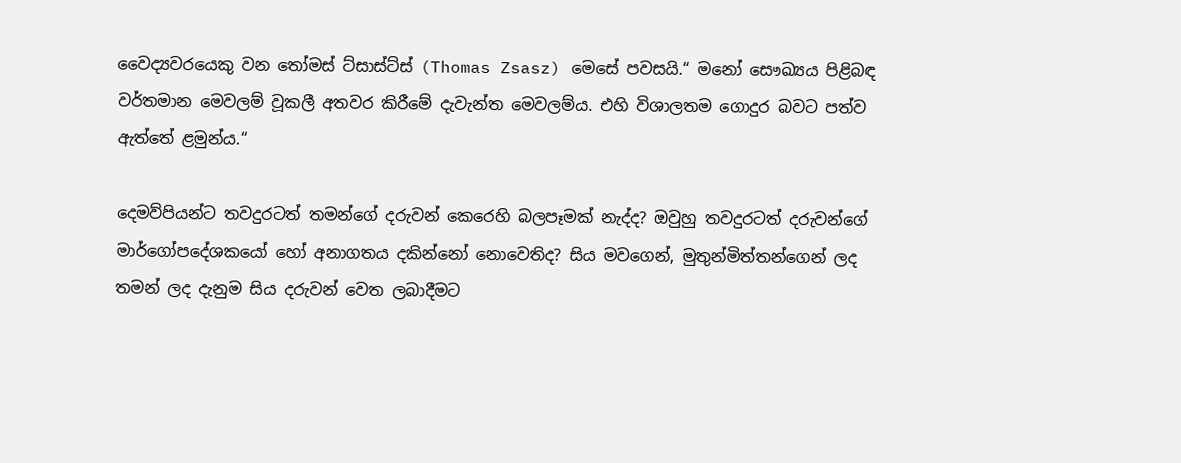වෛද්‍යවරයෙකු වන තෝමස් ට්සාස්ට්ස් (Thomas Zsasz) මෙසේ පවසයි.“ මනෝ සෞඛ්‍යය පිළිබඳ වර්තමාන මෙවලම් වූකලී අතවර කිරීමේ දැවැන්ත මෙවලම්ය. එහි විශාලතම ගොදුර බවට පත්ව ඇත්තේ ළමුන්ය.“

දෙමව්පියන්ට තවදුරටත් තමන්ගේ දරුවන් කෙරෙහි බලපෑමක් නැද්ද? ඔවුහු තවදුරටත් දරුවන්ගේ මාර්ගෝපදේශකයෝ හෝ අනාගතය දකින්නෝ නොවෙතිද? සිය මවගෙන්, මුතුන්මිත්තන්ගෙන් ලද තමන් ලද දැනුම සිය දරුවන් වෙත ලබාදීමට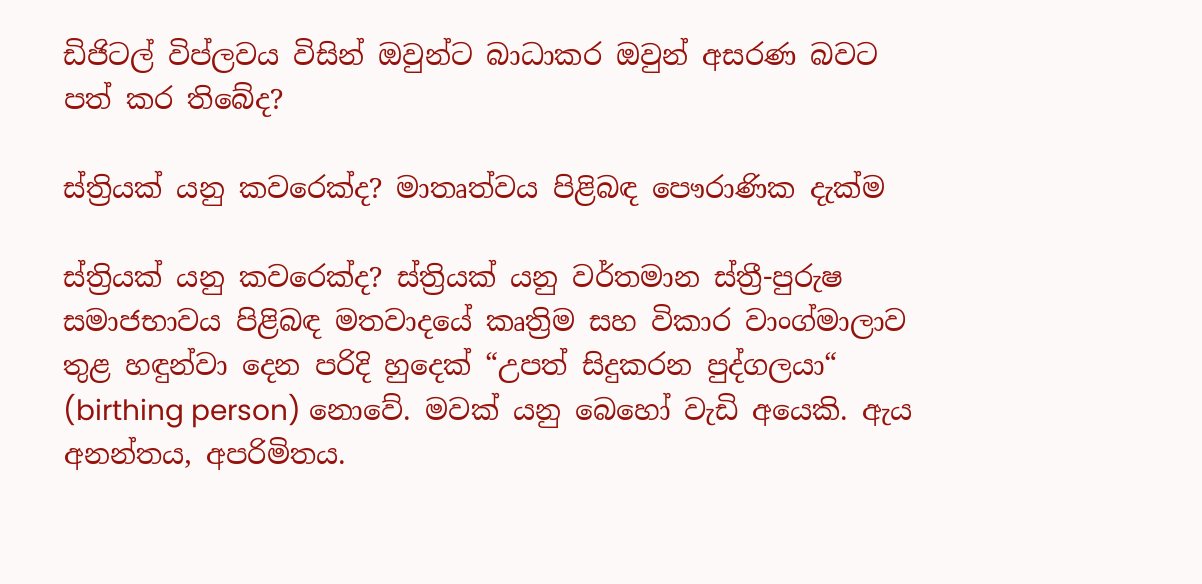ඩිජිටල් විප්ලවය විසින් ඔවුන්ට බාධාකර ඔවුන් අසරණ බවට පත් කර තිබේද?

ස්ත්‍රියක් යනු කවරෙක්ද? මාතෘත්වය පිළිබඳ පෞරාණික දැක්ම

ස්ත්‍රියක් යනු කවරෙක්ද? ස්ත්‍රියක් යනු වර්තමාන ස්ත්‍රී-පුරුෂ සමාජභාවය පිළිබඳ මතවාදයේ කෘත්‍රිම සහ විකාර වාංග්මාලාව තුළ හඳුන්වා දෙන පරිදි හුදෙක් “උපත් සිදුකරන පුද්ගලයා“ (birthing person) නොවේ. මවක් යනු බෙහෝ වැඩි අයෙකි. ඇය අනන්තය, අපරිමිතය.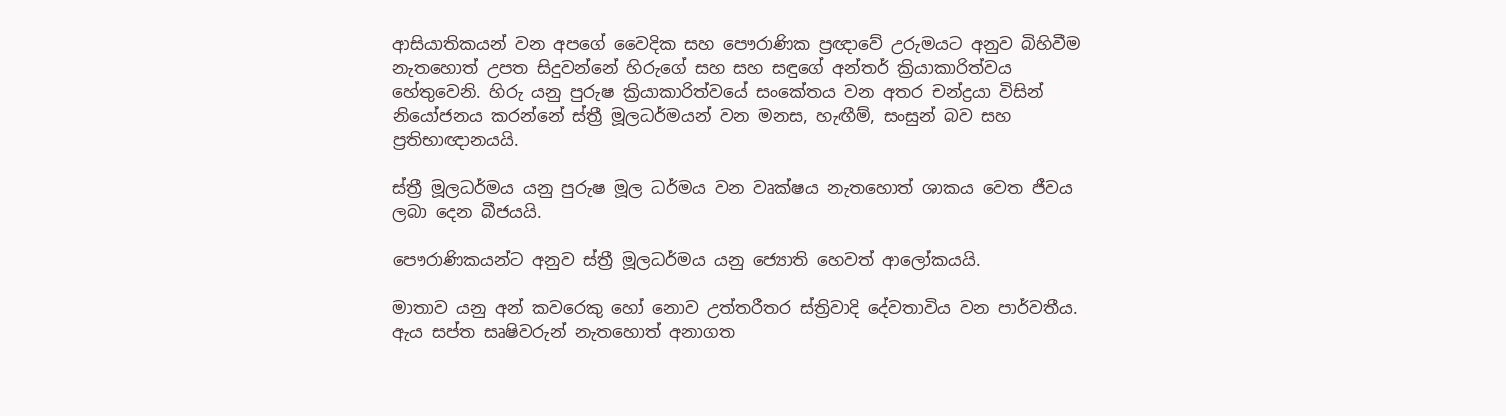ආසියාතිකයන් වන අපගේ වෛදික සහ පෞරාණික ප්‍රඥාවේ උරුමයට අනුව බිහිවීම නැතහොත් උපත සිදුවන්නේ හිරුගේ සහ සහ සඳුගේ අන්තර් ක්‍රියාකාරිත්වය හේතුවෙනි. හිරු යනු පුරුෂ ක්‍රියාකාරිත්වයේ සංකේතය වන අතර චන්ද්‍රයා විසින් නියෝජනය කරන්නේ ස්ත්‍රී මූලධර්මයන් වන මනස, හැඟීම්, සංසුන් බව සහ ප්‍රතිභාඥානයයි.

ස්ත්‍රී මූලධර්මය යනු පුරුෂ මූල ධර්මය වන වෘක්ෂය නැතහොත් ශාකය වෙත ජීවය ලබා දෙන බීජයයි.

පෞරාණිකයන්ට අනුව ස්ත්‍රී මූලධර්මය යනු ජ්‍යොති හෙවත් ආලෝකයයි.

මාතාව යනු අන් කවරෙකු හෝ නොව උත්තරීතර ස්ත්‍රිවාදි දේවතාවිය වන පාර්වතීය. ඇය සප්ත සෘෂිවරුන් නැතහොත් අනාගත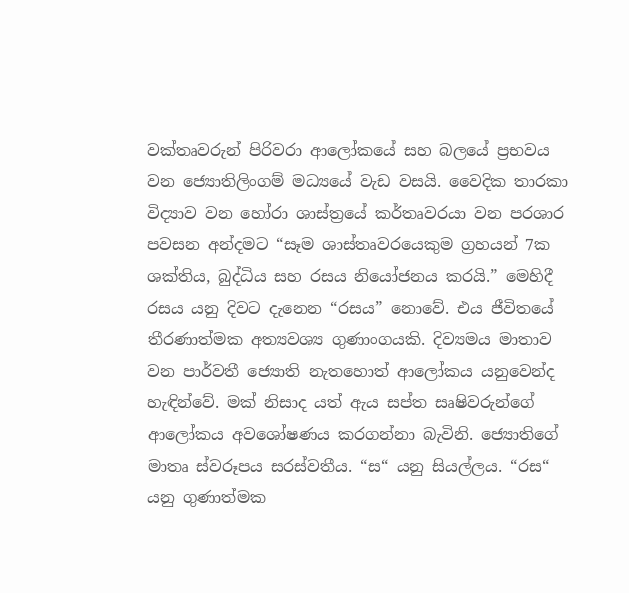වක්තෘවරුන් පිරිවරා ආලෝකයේ සහ බලයේ ප්‍රභවය වන ජ්‍යොතිලිංගම් මධ්‍යයේ වැඩ වසයි. වෛදික තාරකා විද්‍යාව වන හෝරා ශාස්ත්‍රයේ කර්තෘවරයා වන පරශාර පවසන අන්දමට “සෑම ශාස්තෘවරයෙකුම ග්‍රහයන් 7ක ශක්තිය, බුද්ධිය සහ රසය නියෝජනය කරයි.” මෙහිදී රසය යනු දිවට දැනෙන “රසය” නොවේ. එය ජීවිතයේ තීරණාත්මක අත්‍යවශ්‍ය ගුණාංගයකි. දිව්‍යමය මාතාව වන පාර්වතී ජ්‍යොති නැතහොත් ආලෝකය යනුවෙන්ද හැඳින්වේ. මක් නිසාද යත් ඇය සප්ත සෘෂිවරුන්ගේ ආලෝකය අවශෝෂණය කරගන්නා බැවිනි. ජ්‍යොතිගේ මාතෘ ස්වරූපය සරස්වතීය. “ස“ යනු සියල්ලය. “රස“ යනු ගුණාත්මක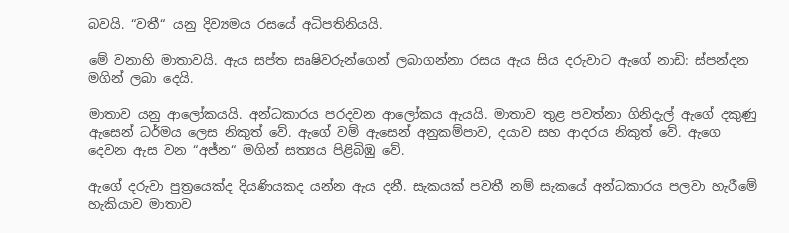බවයි. “වතී“ යනු දිව්‍යමය රසයේ අධිපතිනියයි.

මේ වනාහි මාතාවයි. ඇය සප්ත සෘෂිවරුන්ගෙන් ලබාගන්නා රසය ඇය සිය දරුවාට ඇගේ නාඩි: ස්පන්දන මගින් ලබා දෙයි.

මාතාව යනු ආලෝකයයි. අන්ධකාරය පරදවන ආලෝකය ඇයයි. මාතාව තුළ පවත්නා ගිනිදැල් ඇගේ දකුණු ඇසෙන් ධර්මය ‍ලෙස නිකුත් වේ. ඇගේ වම් ඇසෙන් අනුකම්පාව, දයාව සහ ආදරය නිකුත් වේ. ඇගෙ දෙවන ඇස වන “අජ්න“ මගින් සත්‍යය පිළිබිඹු වේ.

ඇගේ දරුවා පුත්‍රයෙක්ද දියණියකද යන්න ඇය දනී. සැකයක් පවතී නම් සැකයේ අන්ධකාරය පලවා හැරීමේ හැකියාව මාතාව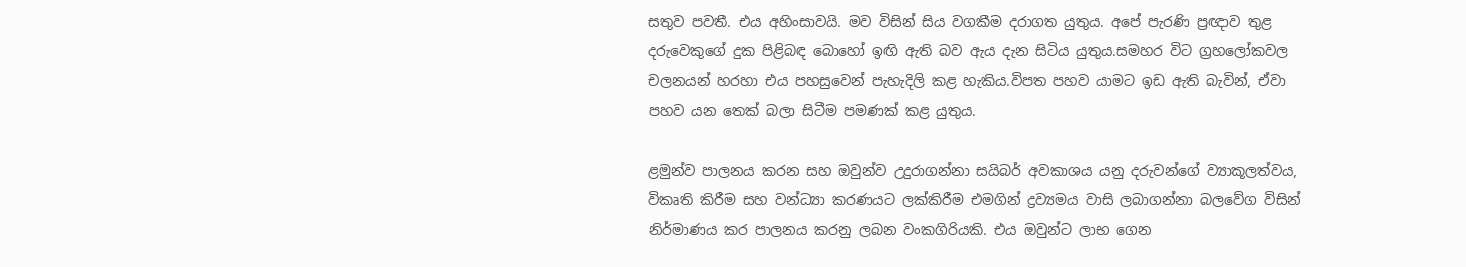සතුව පවතී. එය අහිංසාවයි. මව විසින් සිය වගකීම දරාගත යුතුය. අපේ පැරණි ප්‍රඥාව තුළ දරුවෙකුගේ දුක පිළිබඳ බොහෝ ඉඟි ඇති බව ඇය දැන සිටිය යුතුය.සමහර විට ග්‍රහලෝකවල චලනයන් හරහා එය පහසුවෙන් පැහැදිලි කළ හැකිය.විපත පහව යාමට ඉඩ ඇති බැවින්, ඒවා පහව යන තෙක් බලා සිටීම පමණක් කළ යුතුය.

ළමුන්ව පාලනය කරන සහ ඔවුන්ව උදුරාගන්නා සයිබර් අවකාශය යනු දරුවන්ගේ ව්‍යාකූලත්වය, විකෘති කිරීම සහ වන්ධ්‍යා කරණයට ලක්කිරීම එමගින් ද්‍රව්‍යමය වාසි ලබාගන්නා බලවේග විසින් නිර්මාණය කර පාලනය කරනු ලබන වංකගිරියකි. එය ඔවුන්ට ලාභ ගෙන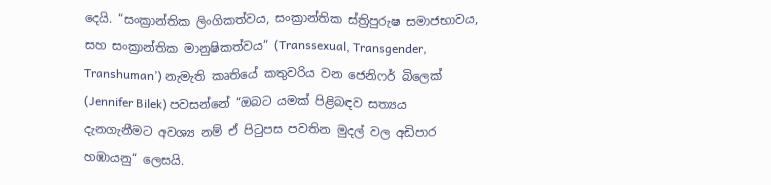දෙයි. “සංක්‍රාන්තික ලිංගිකත්වය, සංක්‍රාන්තික ස්ත්‍රිපුරුෂ සමාජභාවය, සහ සංක්‍රාන්තික මානුෂිකත්වය“ (Transsexual, Transgender, Transhuman’) නැමැති කෘතියේ කතුවරිය වන ජෙනිෆර් බිලෙක් (Jennifer Bilek) පවසන්නේ “ඔබට යමක් පිළිබඳව සත්‍යය දැනගැනීමට අවශ්‍ය නම් ඒ පිටුපස පවතින මුදල් වල අඩිපාර හඹායනු“ ලෙසයි.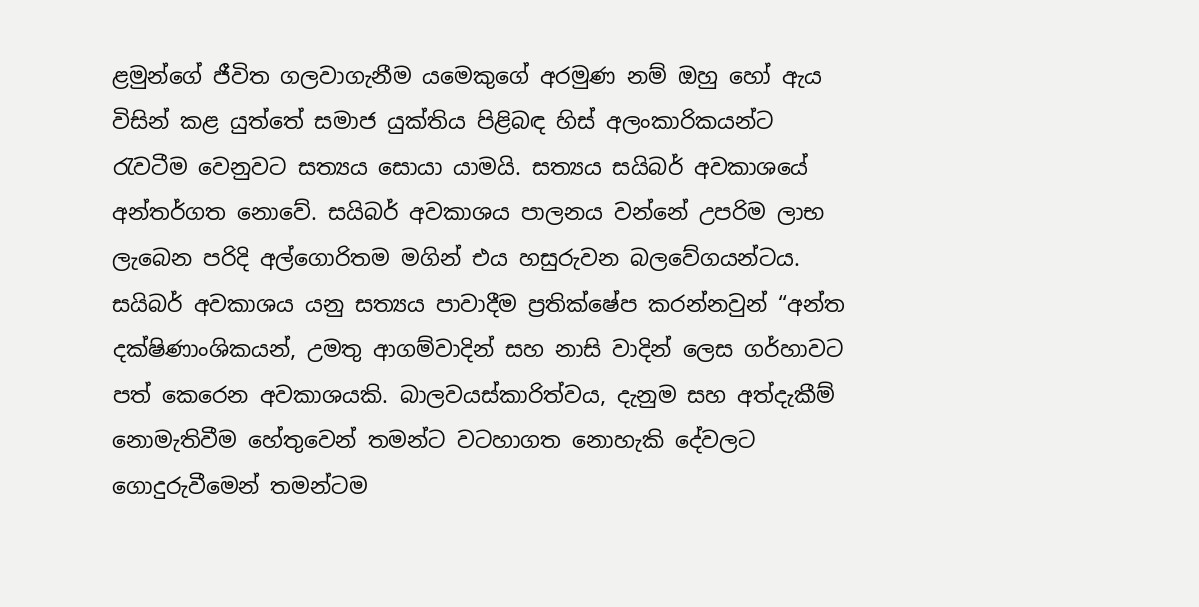ළමුන්ගේ ජීවිත ගලවාගැනීම යමෙකුගේ අරමුණ නම් ඔහු හෝ ඇය විසින් කළ යුත්තේ සමාජ යුක්තිය පිළිබඳ හිස් අලංකාරිකයන්ට රැවටීම වෙනුවට සත්‍යය සොයා යාමයි. සත්‍යය සයිබර් අවකාශයේ අන්තර්ගත නොවේ. සයිබර් අවකාශය පාලනය වන්නේ උපරිම ලාභ ලැබෙන පරිදි අල්ගොරිතම මගින් එය හසුරුවන බලවේගයන්ටය. සයිබර් අවකාශය යනු සත්‍යය පාවාදීම ප්‍රතික්ෂේප කරන්නවුන් “අන්ත දක්ෂිණාංශිකයන්, උමතු ආගම්වාදින් සහ නාසි වාදින් ලෙස ගර්හාවට පත් කෙරෙන අවකාශයකි. බාලවයස්කාරිත්වය, දැනුම සහ අත්දැකීම් නොමැතිවීම හේතුවෙන් තමන්ට වටහාගත නොහැකි දේවලට ගොදුරුවීමෙන් තමන්ටම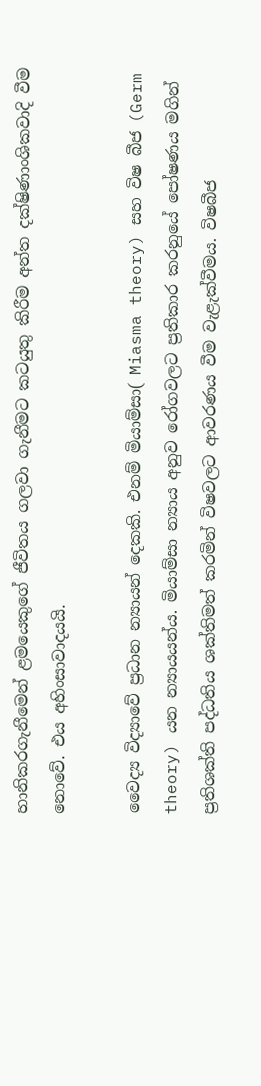හානිකරගැනීමෙන් ළමයෙකුගේ ජීවිතය ගලවා ගැනීමට කටයුතු කිරීම අන්ත දක්ෂිණාංශිකවාදි වීම නොවේ. එය අහිංසාවාදයයි.

වෛද්‍ය විද්‍යාවේ ප්‍රධාන න්‍යායන් දෙකකි. එනම් මියාම්සා( Miasma theory) සහ විෂ බීජ (Germ theory) යන න්‍යායයන්ය. මියාම්සා න්‍යාය අනුව රෝගවලට ප්‍රතිකාර කරනුයේ පෝෂණය මගින් ප්‍රතිශක්ති පද්ධතිය ශක්තිමත් කරමින් විෂවලට ආවරණය වීම වැළැක්වීමය. විෂබීජ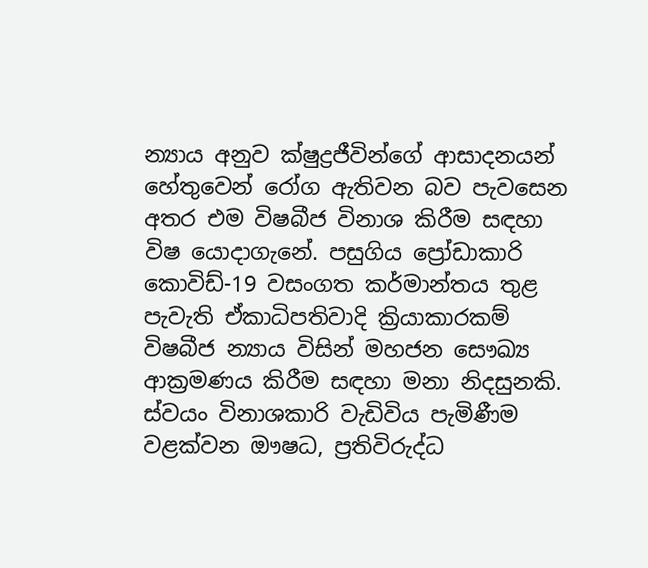න්‍යාය අනුව ක්ෂුද්‍රජීවින්ගේ ආසාදනයන් හේතුවෙන් රෝග ඇතිවන බව පැවසෙන අතර එම විෂබීජ විනාශ කිරීම සඳහා විෂ යොදාගැනේ. පසුගිය ප්‍රෝඩාකාරි කොවිඩ්-19 වසංගත කර්මාන්තය තුළ පැවැති ඒකාධිපතිවාදි ක්‍රියාකාරකම් විෂබීජ න්‍යාය විසින් මහජන සෞඛ්‍ය ආක්‍රමණය කිරීම සඳහා මනා නිදසුනකි. ස්වයං විනාශකාරි වැඩිවිය පැමිණීම වළක්වන ඖෂධ, ප්‍රතිවිරුද්ධ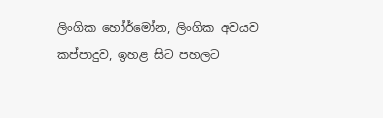ලිංගික හෝර්මෝන, ලිංගික අවයව කප්පාදුව, ඉහළ සිට පහලට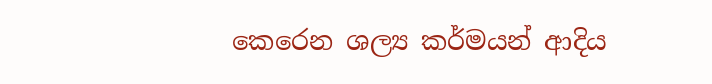කෙරෙන ශල්‍ය කර්මයන් ආදිය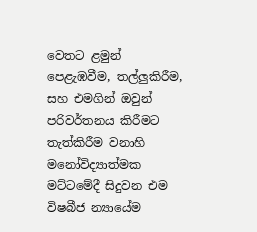වෙතට ළමුන් පෙළැඹවීම, තල්ලුකිරීම, සහ එමගින් ඔවුන් පරිවර්තනය කිරීමට තැත්කිරීම වනාහි මනෝවිද්‍යාත්මක මට්ටමේදී සිදුවන එම විෂබීජ න්‍යායේම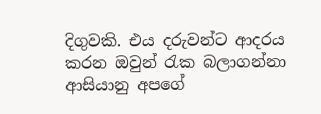දිගුවකි. එය දරුවන්ට ආදරය කරන ඔවුන් රැක බලාගන්නා ආසියානු අපගේ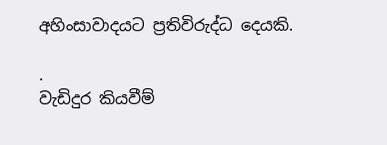අහිංසාවාදයට ප්‍රතිවිරුද්ධ දෙයකි.

.
වැඩිදුර කියවීම්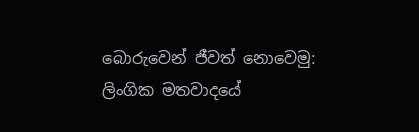බොරුවෙන් ජීවත් නොවෙමු: ලිංගික මතවාදයේ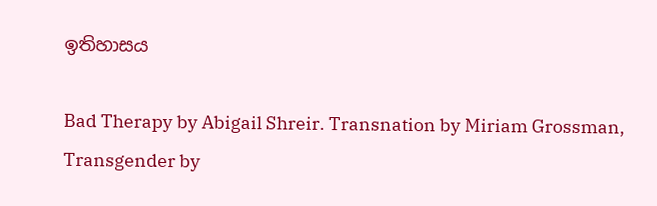ඉතිහාසය

Bad Therapy by Abigail Shreir. Transnation by Miriam Grossman, Transgender by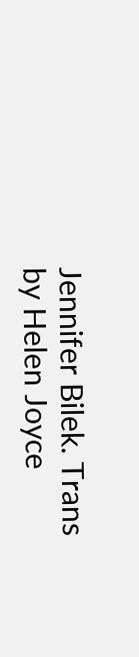Jennifer Bilek. Trans by Helen Joyce